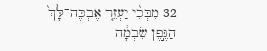32 מִבְּכִ֨י יַעְזֵ֤ר אֶבְכֶּה־לָּךְ֙ הַגֶּ֣פֶן שִׂבְמָ֔ה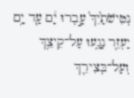נְטִישֹׁתַ֙יִךְ֙ עָ֣בְרוּ יָ֔ם עַ֛ד יָ֥ם יַעְזֵ֖ר נָגָ֑עוּ עַל־קֵיצֵ֥ךְ וְעַל־בְּצִירֵ֖ךְ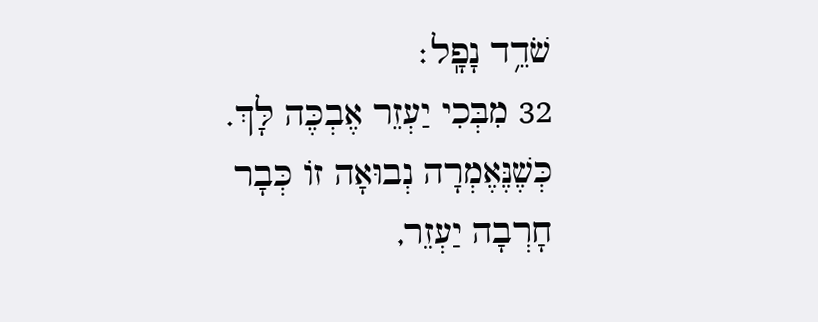שֹׁדֵ֥ד נָפָֽל׃
32 מִבְּכִי יַעְזֵר אֶבְכֶּה לָּךְ. כְּשֶׁנֶּאֶמְרָה נְבוּאָה זוֹ כְּבָר חָרְבָה יַעְזֵר,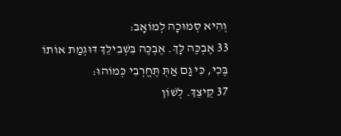וְהִיא סְמוּכָה לְמוֹאָב:
33 אֶבְכֶּה לָּךְ. אֶבְכֶּה בִּשְׁבִילֵךְ דּוּגְמַת אוֹתוֹ בֶּכִי, כִּי גַם אַתְּ תֶּחֱרְבִי כְּמוֹהוּ:
37 קֵיצֵךְ. לְשׁוֹן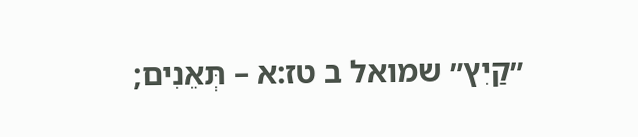״קַיִץ״ שמואל ב טז:א – תְּאֵנִים;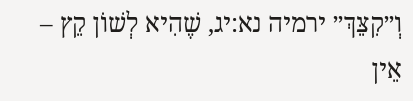וְ״קִצֵּךְ״ ירמיה נא:יג, שֶׁהִיא לְשׁוֹן קֵץ – אֵין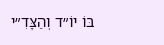בּוֹ יוֹ״ד וְהַצָּדִ״י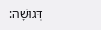דְּגוּשָׁה: